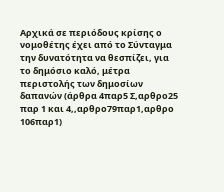Αρχικά σε περιόδους κρίσης ο νομοθέτης έχει από το Σύνταγμα την δυνατότητα να θεσπίζει, για το δημόσιο καλό, μέτρα περιστολής των δημοσίων δαπανών (άρθρα 4παρ5 Σ,αρθρο25 παρ 1 και 4,,αρθρο79παρ1,αρθρο 106παρ1)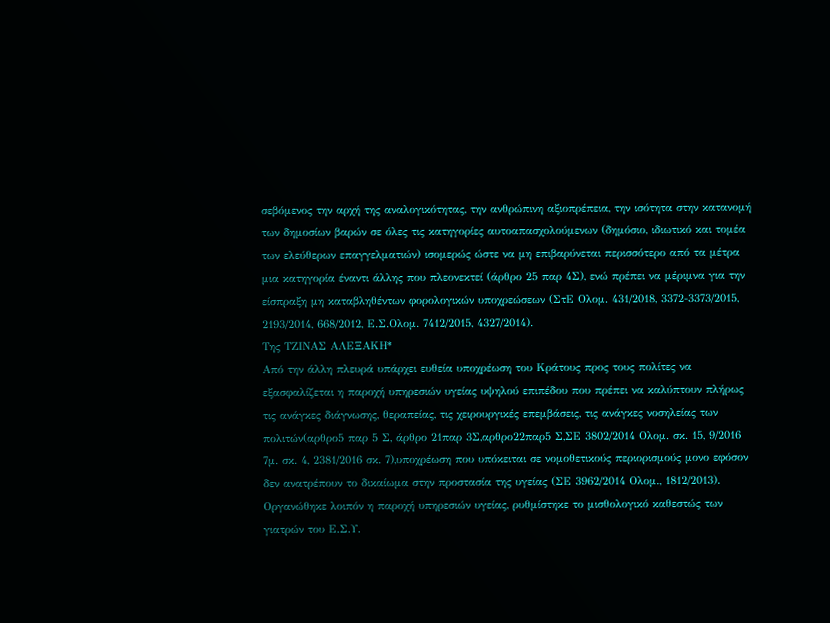σεβόμενος την αρχή της αναλογικότητας, την ανθρώπινη αξιοπρέπεια, την ισότητα στην κατανομή των δημοσίων βαρών σε όλες τις κατηγορίες αυτοαπασχολούμενων (δημόσιο, ιδιωτικό και τομέα των ελεύθερων επαγγελματιών) ισομερώς ώστε να μη επιβαρύνεται περισσότερο από τα μέτρα μια κατηγορία έναντι άλλης που πλεονεκτεί (άρθρο 25 παρ 4Σ), ενώ πρέπει να μέριμνα για την είσπραξη μη καταβληθέντων φορολογικών υποχρεώσεων (ΣτΕ Ολομ. 431/2018, 3372-3373/2015, 2193/2014, 668/2012, Ε.Σ.Ολομ. 7412/2015, 4327/2014).
Της ΤΖΙΝΑΣ ΑΛΕΞΑΚΗ*
Από την άλλη πλευρά υπάρχει ευθεία υποχρέωση του Κράτους προς τους πολίτες να εξασφαλίζεται η παροχή υπηρεσιών υγείας υψηλού επιπέδου που πρέπει να καλύπτουν πλήρως τις ανάγκες διάγνωσης, θεραπείας, τις χειρουργικές επεμβάσεις, τις ανάγκες νοσηλείας των πολιτών(αρθρο5 παρ 5 Σ, άρθρο 21παρ 3Σ,αρθρο22παρ5 Σ,ΣΕ 3802/2014 Ολομ. σκ. 15, 9/2016 7μ. σκ. 4, 2381/2016 σκ. 7),υποχρέωση που υπόκειται σε νομοθετικούς περιορισμούς μονο εφόσον δεν ανατρέπουν το δικαίωμα στην προστασία της υγείας (ΣΕ 3962/2014 Ολομ., 1812/2013).
Οργανώθηκε λοιπόν η παροχή υπηρεσιών υγείας, ρυθμίστηκε το μισθολογικό καθεστώς των γιατρών του Ε.Σ.Υ.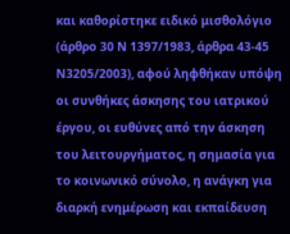και καθορίστηκε ειδικό μισθολόγιο (άρθρο 30 Ν 1397/1983, άρθρα 43-45 Ν3205/2003), αφού ληφθήκαν υπόψη οι συνθήκες άσκησης του ιατρικού έργου, οι ευθύνες από την άσκηση του λειτουργήματος, η σημασία για το κοινωνικό σύνολο, η ανάγκη για διαρκή ενημέρωση και εκπαίδευση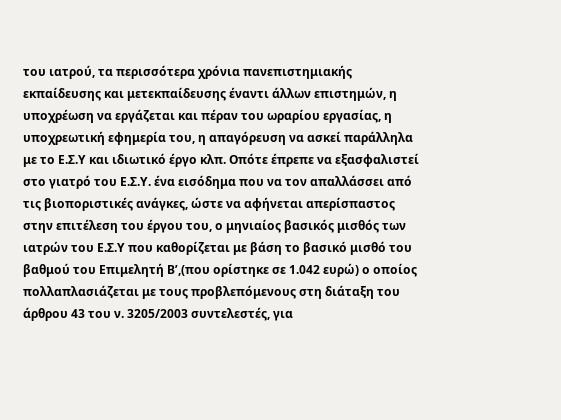του ιατρού, τα περισσότερα χρόνια πανεπιστημιακής εκπαίδευσης και μετεκπαίδευσης έναντι άλλων επιστημών, η υποχρέωση να εργάζεται και πέραν του ωραρίου εργασίας, η υποχρεωτική εφημερία του, η απαγόρευση να ασκεί παράλληλα με το Ε.Σ.Υ και ιδιωτικό έργο κλπ. Οπότε έπρεπε να εξασφαλιστεί στο γιατρό του Ε.Σ.Υ. ένα εισόδημα που να τον απαλλάσσει από τις βιοποριστικές ανάγκες, ώστε να αφήνεται απερίσπαστος στην επιτέλεση του έργου του, ο μηνιαίος βασικός μισθός των ιατρών του Ε.Σ.Υ που καθορίζεται με βάση το βασικό μισθό του βαθμού του Επιμελητή Β’,(που ορίστηκε σε 1.042 ευρώ) ο οποίος πολλαπλασιάζεται με τους προβλεπόμενους στη διάταξη του άρθρου 43 του ν. 3205/2003 συντελεστές, για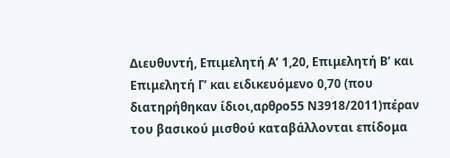Διευθυντή, Επιμελητή Α’ 1,20, Επιμελητή Β’ και Επιμελητή Γ’ και ειδικευόμενο 0,70 (που διατηρήθηκαν ίδιοι,αρθρο55 Ν3918/2011)πέραν του βασικού μισθού καταβάλλονται επίδομα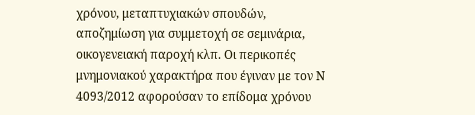χρόνου, μεταπτυχιακών σπουδών, αποζημίωση για συμμετοχή σε σεμινάρια, οικογενειακή παροχή κλπ. Οι περικοπές μνημονιακού χαρακτήρα που έγιναν με τον Ν 4093/2012 αφορούσαν το επίδομα χρόνου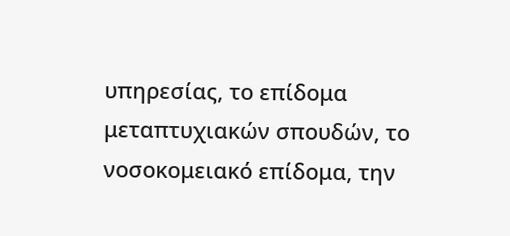υπηρεσίας, το επίδομα μεταπτυχιακών σπουδών, το νοσοκομειακό επίδομα, την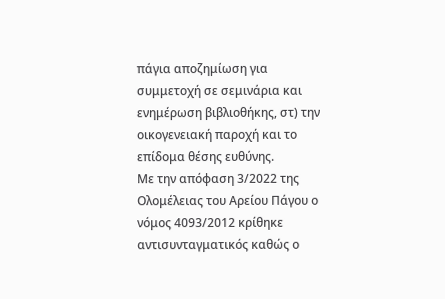πάγια αποζημίωση για συμμετοχή σε σεμινάρια και ενημέρωση βιβλιοθήκης, στ) την οικογενειακή παροχή και το επίδομα θέσης ευθύνης.
Με την απόφαση 3/2022 της Ολομέλειας του Αρείου Πάγου ο νόμος 4093/2012 κρίθηκε αντισυνταγματικός καθώς ο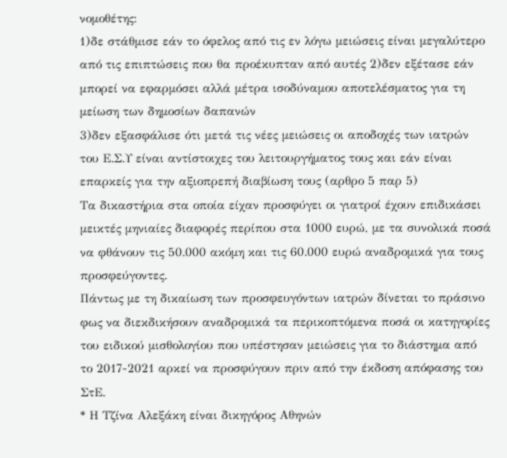νομοθέτης:
1)δε στάθμισε εάν το όφελος από τις εν λόγω μειώσεις είναι μεγαλύτερο από τις επιπτώσεις που θα προέκυπταν από αυτές 2)δεν εξέτασε εάν μπορεί να εφαρμόσει αλλά μέτρα ισοδύναμου αποτελέσματος για τη μείωση των δημοσίων δαπανών
3)δεν εξασφάλισε ότι μετά τις νέες μειώσεις οι αποδοχές των ιατρών του Ε.Σ.Υ είναι αντίστοιχες του λειτουργήματος τους και εάν είναι επαρκείς για την αξιοπρεπή διαβίωση τους (αρθρο 5 παρ 5)
Τα δικαστήρια στα οποία είχαν προσφύγει οι γιατροί έχουν επιδικάσει μεικτές μηνιαίες διαφορές περίπου στα 1000 ευρώ, με τα συνολικά ποσά να φθάνουν τις 50.000 ακόμη και τις 60.000 ευρώ αναδρομικά για τους προσφεύγοντες.
Πάντως με τη δικαίωση των προσφευγόντων ιατρών δίνεται το πράσινο φως να διεκδικήσουν αναδρομικά τα περικοπτόμενα ποσά οι κατηγορίες του ειδικού μισθολογίου που υπέστησαν μειώσεις για το διάστημα από το 2017-2021 αρκεί να προσφύγουν πριν από την έκδοση απόφασης του ΣτΕ.
* Η Τζίνα Αλεξάκη είναι δικηγόρος Αθηνών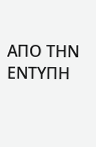ΑΠΟ ΤΗΝ ΕΝΤΥΠΗ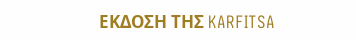ΕΚΔΟΣΗ ΤΗΣ KARFITSA